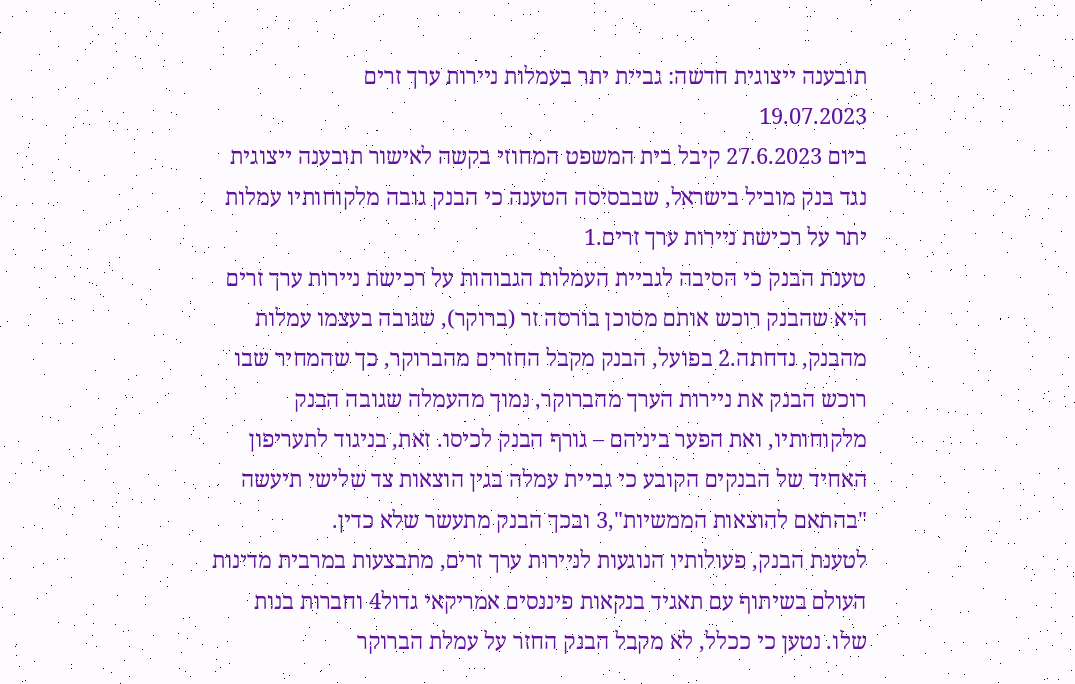תובענה ייצוגית חדשה: גביית יתר בעמלות ניירות ערך זרים
19.07.2023
ביום 27.6.2023 קיבל בית המשפט המחוזי בקשה לאישור תובענה ייצוגית נגד בנק מוביל בישראל, שבבסיסה הטענה כי הבנק גובה מלקוחותיו עמלות יתר על רכישת ניירות ערך זרים.1
טענת הבנק כי הסיבה לגביית העמלות הגבוהות על רכישת ניירות ערך זרים היא שהבנק רוכש אותם מסוכן בורסה זר (ברוקר), שגובה בעצמו עמלות מהבנק, נדחתה.2 בפועל, הבנק מקבל החזרים מהברוקר, כך שהמחיר שבו רוכש הבנק את ניירות הערך מהברוקר, נמוך מהעמלה שגובה הבנק מלקוחותיו, ואת הפער ביניהם – גורף הבנק לכיסו. זאת, בניגוד לתעריפון האחיד של הבנקים הקובע כי גביית עמלה בגין הוצאות צד שלישי תיעשה "בהתאם להוצאות הממשיות",3 ובכך הבנק מתעשר שלא כדין.
לטענת הבנק, פעולותיו הנוגעות לניירות ערך זרים, מתבצעות במרבית מדינות העולם בשיתוף עם תאגיד בנקאות פיננסים אמריקאי גדול4 וחברות בנות שלו. נטען כי ככלל, לא מקבל הבנק החזר על עמלת הברוקר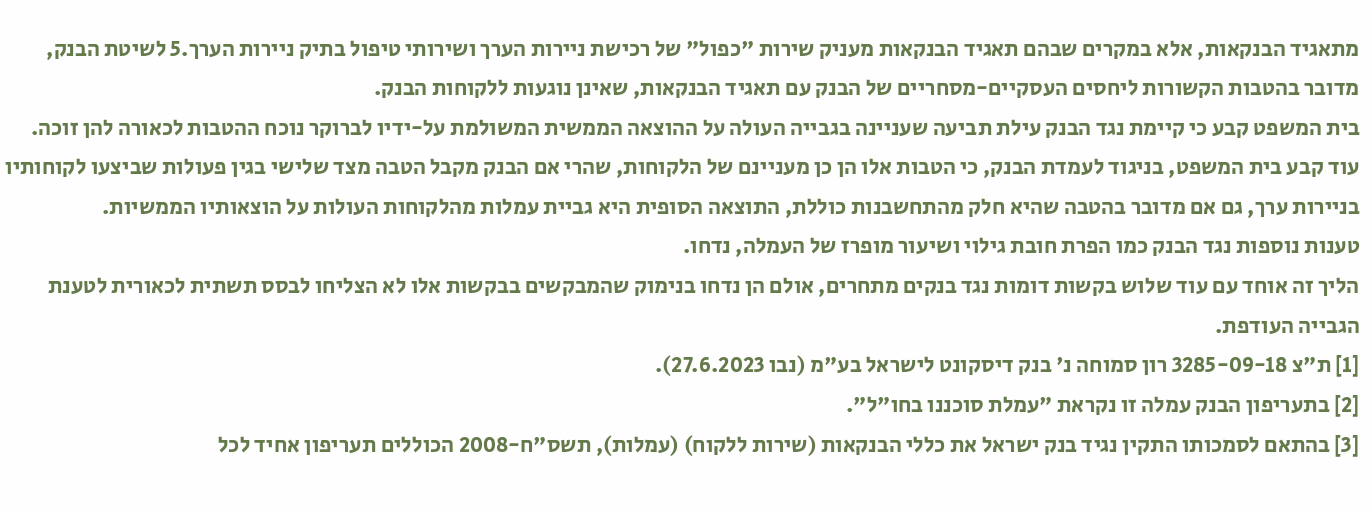מתאגיד הבנקאות, אלא במקרים שבהם תאגיד הבנקאות מעניק שירות "כפול" של רכישת ניירות הערך ושירותי טיפול בתיק ניירות הערך.5 לשיטת הבנק, מדובר בהטבות הקשורות ליחסים העסקיים-מסחריים של הבנק עם תאגיד הבנקאות, שאינן נוגעות ללקוחות הבנק.
בית המשפט קבע כי קיימת נגד הבנק עילת תביעה שעניינה בגבייה העולה על ההוצאה הממשית המשולמת על-ידיו לברוקר נוכח ההטבות לכאורה להן זוכה. עוד קבע בית המשפט, בניגוד לעמדת הבנק, כי הטבות אלו הן כן מעניינם של הלקוחות, שהרי אם הבנק מקבל הטבה מצד שלישי בגין פעולות שביצעו לקוחותיו בניירות ערך, גם אם מדובר בהטבה שהיא חלק מהתחשבנות כוללת, התוצאה הסופית היא גביית עמלות מהלקוחות העולות על הוצאותיו הממשיות.
טענות נוספות נגד הבנק כמו הפרת חובת גילוי ושיעור מופרז של העמלה, נדחו.
הליך זה אוחד עם עוד שלוש בקשות דומות נגד בנקים מתחרים, אולם הן נדחו בנימוק שהמבקשים בבקשות אלו לא הצליחו לבסס תשתית לכאורית לטענת הגבייה העודפת.
[1] ת"צ 3285-09-18 רון סמוחה נ' בנק דיסקונט לישראל בע"מ (נבו 27.6.2023).
[2] בתעריפון הבנק עמלה זו נקראת "עמלת סוכננו בחו"ל".
[3] בהתאם לסמכותו התקין נגיד בנק ישראל את כללי הבנקאות (שירות ללקוח) (עמלות), תשס"ח-2008 הכוללים תעריפון אחיד לכל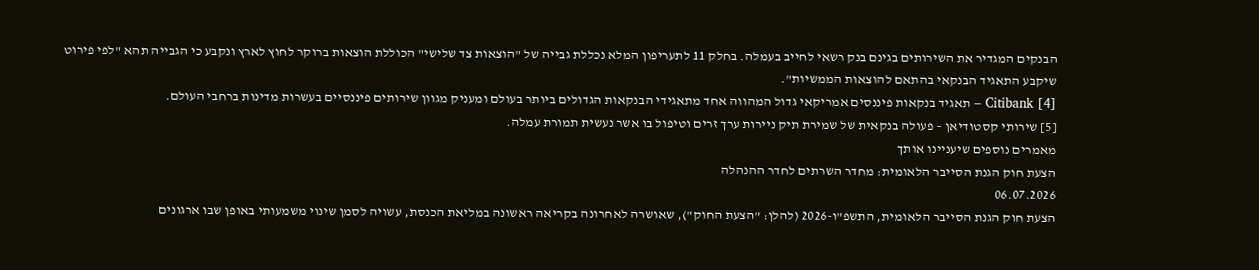הבנקים המגדיר את השירותים בגינם בנק רשאי לחייב בעמלה. בחלק 11 לתעריפון המלא נכללת גבייה של "הוצאות צד שלישי" הכוללת הוצאות ברוקר לחוץ לארץ ונקבע כי הגבייה תהא "לפי פירוט שיקבע התאגיד הבנקאי בהתאם להוצאות הממשיות".
[4] Citibank – תאגיד בנקאות פיננסים אמריקאי גדול המהווה אחד מתאגידי הבנקאות הגדולים ביותר בעולם ומעניק מגוון שירותים פיננסיים בעשרות מדינות ברחבי העולם.
[5] שירותי קסטודיאן – פעולה בנקאית של שמירת תיק ניירות ערך זרים וטיפול בו אשר נעשית תמורת עמלה.
מאמרים נוספים שיעניינו אותך
הצעת חוק הגנת הסייבר הלאומית: מחדר השרתים לחדר ההנהלה
06.07.2026
הצעת חוק הגנת הסייבר הלאומית, התשפ"ו-2026 (להלן: "הצעת החוק"), שאושרה לאחרונה בקריאה ראשונה במליאת הכנסת, עשויה לסמן שינוי משמעותי באופן שבו ארגונים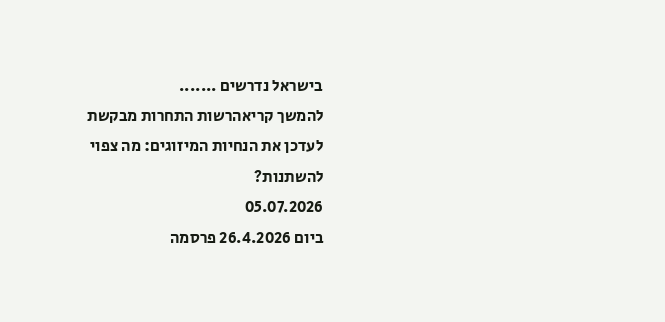בישראל נדרשים .......
להמשך קריאהרשות התחרות מבקשת לעדכן את הנחיות המיזוגים: מה צפוי להשתנות?
05.07.2026
ביום 26.4.2026 פרסמה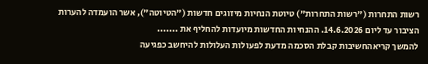רשות התחרות ("רשות התחרות") טיוטת הנחיות מיזוגים חדשות ("הטיוטה"), אשר הועמדה להערות הציבור עד ליום 14.6.2026. ההנחיות החדשות מיועדות להחליף את .......
להמשך קריאהחשיבות קבלת הסכמה מדעת לפעולות העלולות להיחשב כפגיעה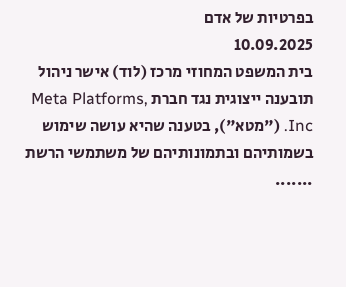בפרטיות של אדם
10.09.2025
בית המשפט המחוזי מרכז (לוד) אישר ניהול תובענה ייצוגית נגד חברת Meta Platforms, Inc. ("מטא"), בטענה שהיא עושה שימוש בשמותיהם ובתמונותיהם של משתמשי הרשת .......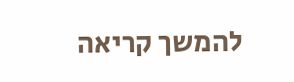להמשך קריאה